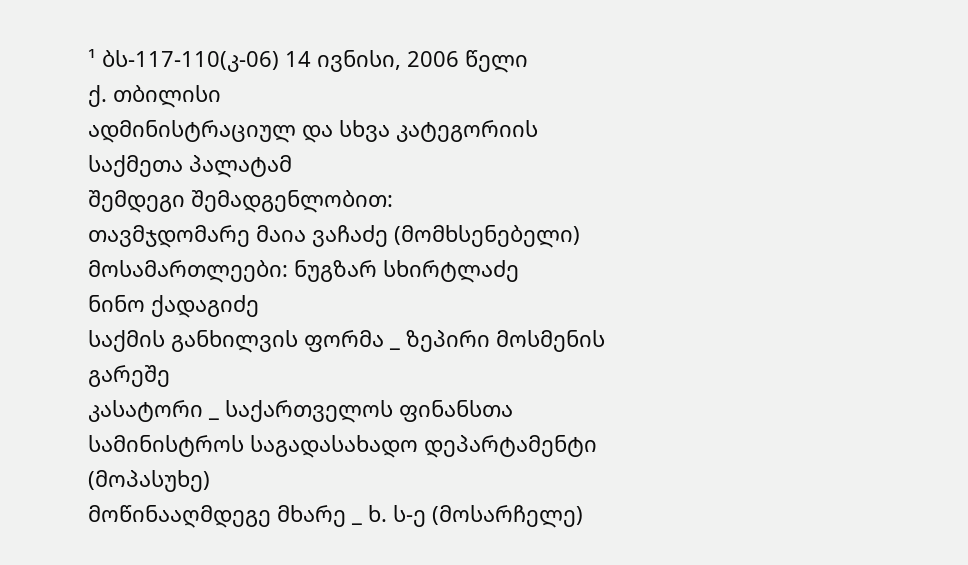¹ ბს-117-110(კ-06) 14 ივნისი, 2006 წელი
ქ. თბილისი
ადმინისტრაციულ და სხვა კატეგორიის საქმეთა პალატამ
შემდეგი შემადგენლობით:
თავმჯდომარე მაია ვაჩაძე (მომხსენებელი)
მოსამართლეები: ნუგზარ სხირტლაძე
ნინო ქადაგიძე
საქმის განხილვის ფორმა _ ზეპირი მოსმენის გარეშე
კასატორი _ საქართველოს ფინანსთა სამინისტროს საგადასახადო დეპარტამენტი (მოპასუხე)
მოწინააღმდეგე მხარე _ ხ. ს-ე (მოსარჩელე)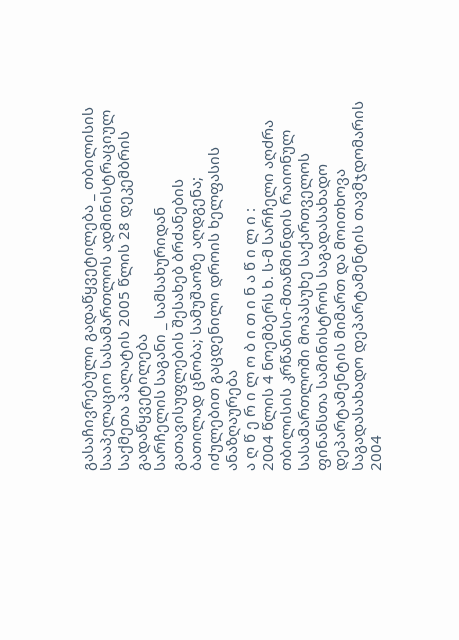გასაჩივრებული გადაწყვეტილება _ თბილისის სააპელაციო სასამართლოს ადმინისტრაციულ საქმეთა პალატის 2005 წლის 28 დეკემბრის გადაწყვეტილება
სარჩელის საგანი _ სამსახურიდან გათავისუფლების შესახებ ბრძანების ბათილად ცნობა; სამუშაოზე აღდგენა; იძულებით გაცდენილი დროის ხელფასის ანაზღაურება
ა ღ წ ე რ ი ლ ო ბ ი თ ი ნ ა წ ი ლ ი :
2004 წლის 4 ნოემბერს ხ. ს-მ სარჩელი აღძრა თბილისის კრწანისი-მთაწმინდის რაიონულ სასამართლოში მოპასუხე საქართველოს ფინანსთა სამინისტროს საგადასახადო დეპარტამენტის მიმართ და მოითხოვა საგადასახადო დეპარტამენტის თავმჯდომარის 2004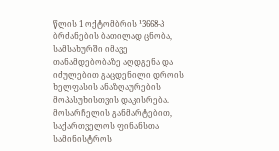წლის 1 ოქტომბრის ¹3668-პ ბრძანების ბათილად ცნობა, სამსახურში იმავე თანამდებობაზე აღდგენა და იძულებით გაცდენილი დროის ხელფასის ანაზღაურების მოპასუხისთვის დაკისრება.
მოსარჩელის განმარტებით, საქართველოს ფინანსთა სამინისტროს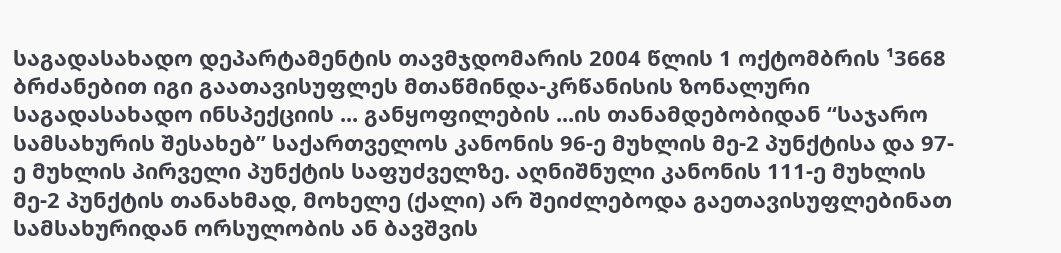საგადასახადო დეპარტამენტის თავმჯდომარის 2004 წლის 1 ოქტომბრის ¹3668 ბრძანებით იგი გაათავისუფლეს მთაწმინდა-კრწანისის ზონალური საგადასახადო ინსპექციის ... განყოფილების ...ის თანამდებობიდან “საჯარო სამსახურის შესახებ” საქართველოს კანონის 96-ე მუხლის მე-2 პუნქტისა და 97-ე მუხლის პირველი პუნქტის საფუძველზე. აღნიშნული კანონის 111-ე მუხლის მე-2 პუნქტის თანახმად, მოხელე (ქალი) არ შეიძლებოდა გაეთავისუფლებინათ სამსახურიდან ორსულობის ან ბავშვის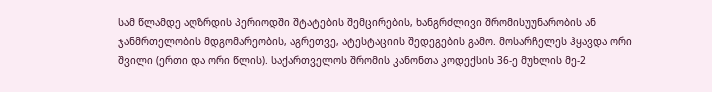სამ წლამდე აღზრდის პერიოდში შტატების შემცირების, ხანგრძლივი შრომისუუნარობის ან ჯანმრთელობის მდგომარეობის, აგრეთვე, ატესტაციის შედეგების გამო. მოსარჩელეს ჰყავდა ორი შვილი (ერთი და ორი წლის). საქართველოს შრომის კანონთა კოდექსის 36-ე მუხლის მე-2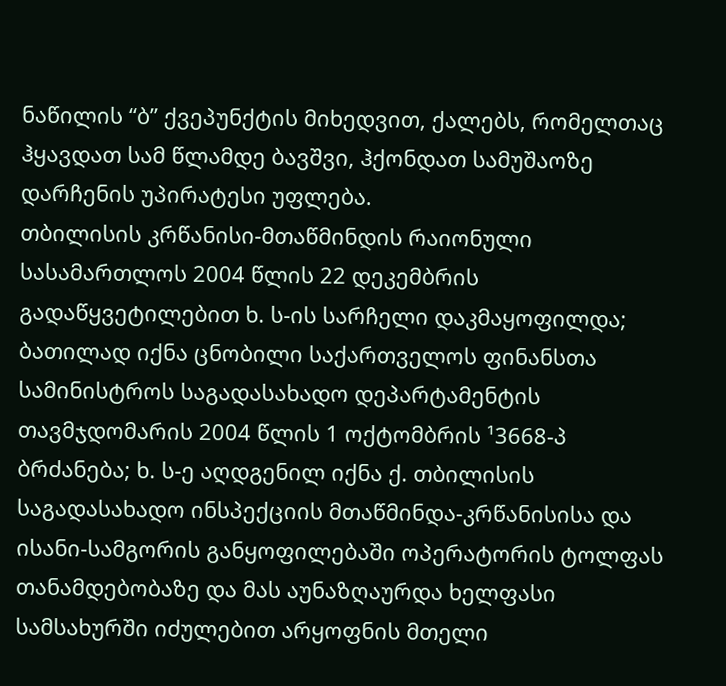ნაწილის “ბ” ქვეპუნქტის მიხედვით, ქალებს, რომელთაც ჰყავდათ სამ წლამდე ბავშვი, ჰქონდათ სამუშაოზე დარჩენის უპირატესი უფლება.
თბილისის კრწანისი-მთაწმინდის რაიონული სასამართლოს 2004 წლის 22 დეკემბრის გადაწყვეტილებით ხ. ს-ის სარჩელი დაკმაყოფილდა; ბათილად იქნა ცნობილი საქართველოს ფინანსთა სამინისტროს საგადასახადო დეპარტამენტის თავმჯდომარის 2004 წლის 1 ოქტომბრის ¹3668-პ ბრძანება; ხ. ს-ე აღდგენილ იქნა ქ. თბილისის საგადასახადო ინსპექციის მთაწმინდა-კრწანისისა და ისანი-სამგორის განყოფილებაში ოპერატორის ტოლფას თანამდებობაზე და მას აუნაზღაურდა ხელფასი სამსახურში იძულებით არყოფნის მთელი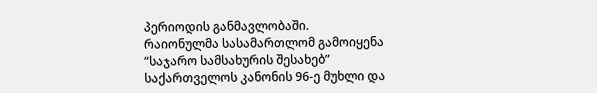პერიოდის განმავლობაში.
რაიონულმა სასამართლომ გამოიყენა “საჯარო სამსახურის შესახებ” საქართველოს კანონის 96-ე მუხლი და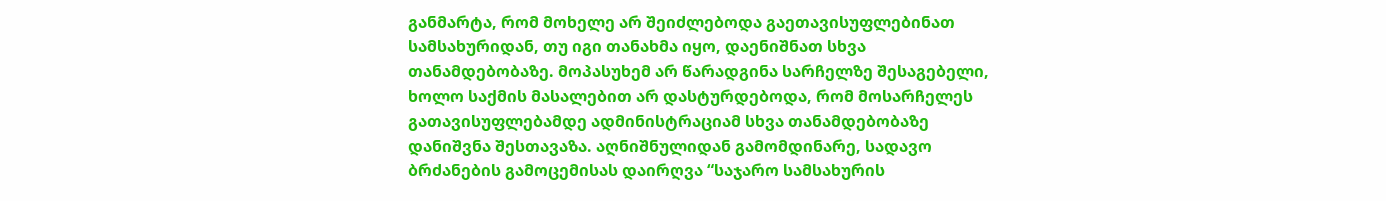განმარტა, რომ მოხელე არ შეიძლებოდა გაეთავისუფლებინათ სამსახურიდან, თუ იგი თანახმა იყო, დაენიშნათ სხვა თანამდებობაზე. მოპასუხემ არ წარადგინა სარჩელზე შესაგებელი, ხოლო საქმის მასალებით არ დასტურდებოდა, რომ მოსარჩელეს გათავისუფლებამდე ადმინისტრაციამ სხვა თანამდებობაზე დანიშვნა შესთავაზა. აღნიშნულიდან გამომდინარე, სადავო ბრძანების გამოცემისას დაირღვა “საჯარო სამსახურის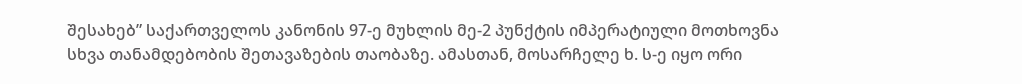შესახებ” საქართველოს კანონის 97-ე მუხლის მე-2 პუნქტის იმპერატიული მოთხოვნა სხვა თანამდებობის შეთავაზების თაობაზე. ამასთან, მოსარჩელე ხ. ს-ე იყო ორი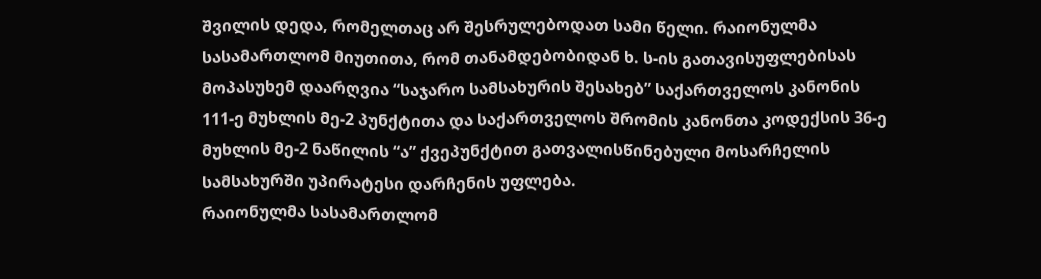შვილის დედა, რომელთაც არ შესრულებოდათ სამი წელი. რაიონულმა სასამართლომ მიუთითა, რომ თანამდებობიდან ხ. ს-ის გათავისუფლებისას მოპასუხემ დაარღვია “საჯარო სამსახურის შესახებ” საქართველოს კანონის 111-ე მუხლის მე-2 პუნქტითა და საქართველოს შრომის კანონთა კოდექსის 36-ე მუხლის მე-2 ნაწილის “ა” ქვეპუნქტით გათვალისწინებული მოსარჩელის სამსახურში უპირატესი დარჩენის უფლება.
რაიონულმა სასამართლომ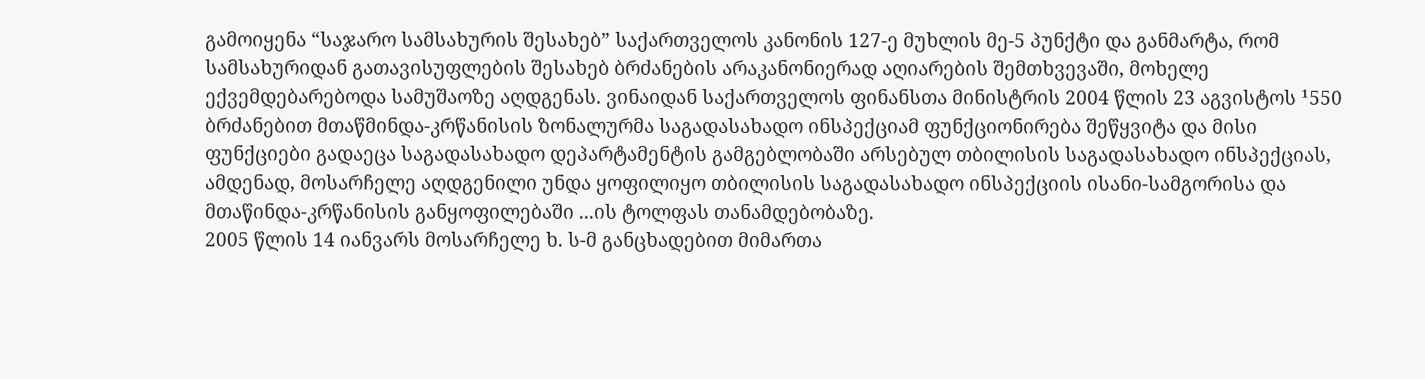გამოიყენა “საჯარო სამსახურის შესახებ” საქართველოს კანონის 127-ე მუხლის მე-5 პუნქტი და განმარტა, რომ სამსახურიდან გათავისუფლების შესახებ ბრძანების არაკანონიერად აღიარების შემთხვევაში, მოხელე ექვემდებარებოდა სამუშაოზე აღდგენას. ვინაიდან საქართველოს ფინანსთა მინისტრის 2004 წლის 23 აგვისტოს ¹550 ბრძანებით მთაწმინდა-კრწანისის ზონალურმა საგადასახადო ინსპექციამ ფუნქციონირება შეწყვიტა და მისი ფუნქციები გადაეცა საგადასახადო დეპარტამენტის გამგებლობაში არსებულ თბილისის საგადასახადო ინსპექციას, ამდენად, მოსარჩელე აღდგენილი უნდა ყოფილიყო თბილისის საგადასახადო ინსპექციის ისანი-სამგორისა და მთაწინდა-კრწანისის განყოფილებაში ...ის ტოლფას თანამდებობაზე.
2005 წლის 14 იანვარს მოსარჩელე ხ. ს-მ განცხადებით მიმართა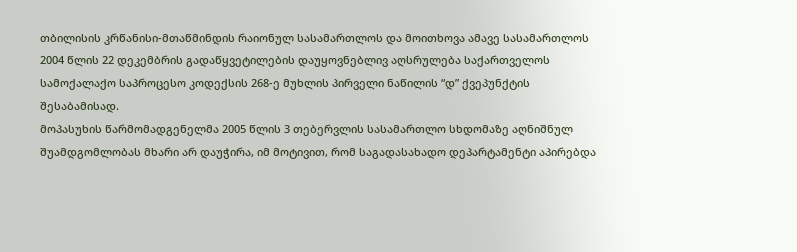თბილისის კრწანისი-მთაწმინდის რაიონულ სასამართლოს და მოითხოვა ამავე სასამართლოს 2004 წლის 22 დეკემბრის გადაწყვეტილების დაუყოვნებლივ აღსრულება საქართველოს სამოქალაქო საპროცესო კოდექსის 268-ე მუხლის პირველი ნაწილის “დ” ქვეპუნქტის შესაბამისად.
მოპასუხის წარმომადგენელმა 2005 წლის 3 თებერვლის სასამართლო სხდომაზე აღნიშნულ შუამდგომლობას მხარი არ დაუჭირა, იმ მოტივით, რომ საგადასახადო დეპარტამენტი აპირებდა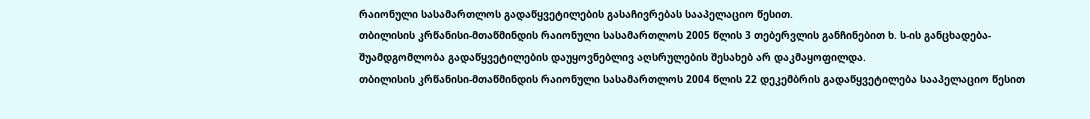რაიონული სასამართლოს გადაწყვეტილების გასაჩივრებას სააპელაციო წესით.
თბილისის კრწანისი-მთაწმინდის რაიონული სასამართლოს 2005 წლის 3 თებერვლის განჩინებით ხ. ს-ის განცხადება-შუამდგომლობა გადაწყვეტილების დაუყოვნებლივ აღსრულების შესახებ არ დაკმაყოფილდა.
თბილისის კრწანისი-მთაწმინდის რაიონული სასამართლოს 2004 წლის 22 დეკემბრის გადაწყვეტილება სააპელაციო წესით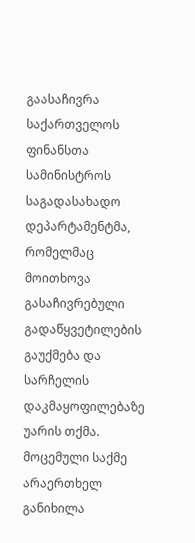გაასაჩივრა საქართველოს ფინანსთა სამინისტროს საგადასახადო დეპარტამენტმა, რომელმაც მოითხოვა გასაჩივრებული გადაწყვეტილების გაუქმება და სარჩელის დაკმაყოფილებაზე უარის თქმა.
მოცემული საქმე არაერთხელ განიხილა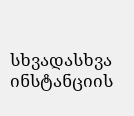სხვადასხვა ინსტანციის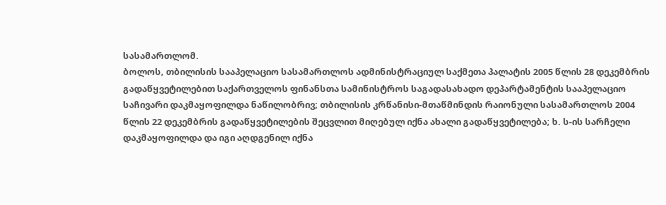სასამართლომ.
ბოლოს, თბილისის სააპელაციო სასამართლოს ადმინისტრაციულ საქმეთა პალატის 2005 წლის 28 დეკემბრის გადაწყვეტილებით საქართველოს ფინანსთა სამინისტროს საგადასახადო დეპარტამენტის სააპელაციო საჩივარი დაკმაყოფილდა ნაწილობრივ; თბილისის კრწანისი-მთაწმინდის რაიონული სასამართლოს 2004 წლის 22 დეკემბრის გადაწყვეტილების შეცვლით მიღებულ იქნა ახალი გადაწყვეტილება; ხ. ს-ის სარჩელი დაკმაყოფილდა და იგი აღდგენილ იქნა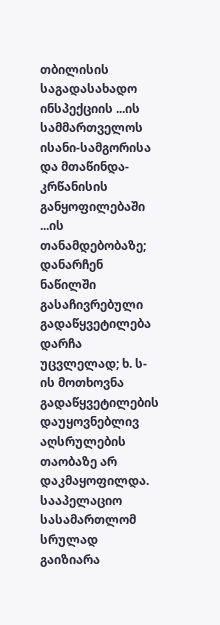თბილისის საგადასახადო ინსპექციის ...ის სამმართველოს ისანი-სამგორისა და მთაწინდა-კრწანისის განყოფილებაში ...ის თანამდებობაზე; დანარჩენ ნაწილში გასაჩივრებული გადაწყვეტილება დარჩა უცვლელად; ხ. ს-ის მოთხოვნა გადაწყვეტილების დაუყოვნებლივ აღსრულების თაობაზე არ დაკმაყოფილდა.
სააპელაციო სასამართლომ სრულად გაიზიარა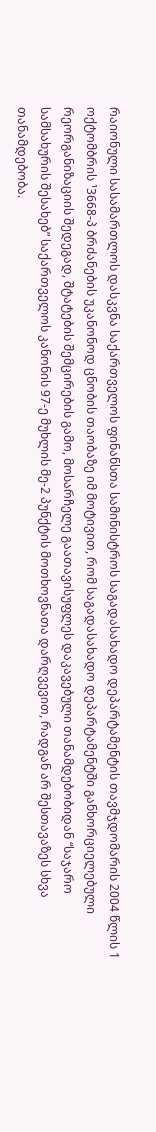რაიონული სასამართლოს დასკვნა საქართველოს ფინანსთა სამინისტროს საგადასახადო დეპარტამენტის თავმჯდომარის 2004 წლის 1 ოქტომბრის ¹3668-პ ბრძანების უკანონოდ ცნობის თაობაზე იმ მოტივით, რომ საგადასახადო დეპარტამენტში განხორციელებული რეორგანიზაციის შედეგად, შტატების შემცირების გამო, მოსარჩელე გაათავისუფლეს დაკავებული თანამდებობიდან “საჯარო სამსახურის შესახებ” საქართველოს კანონის 97-ე მუხლის მე-2 პუნქტის მოთხოვნათა დარღვევით, რადგან არ შესთავაზეს სხვა თანამდებობა.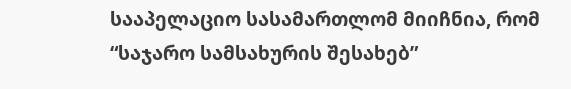სააპელაციო სასამართლომ მიიჩნია, რომ “საჯარო სამსახურის შესახებ”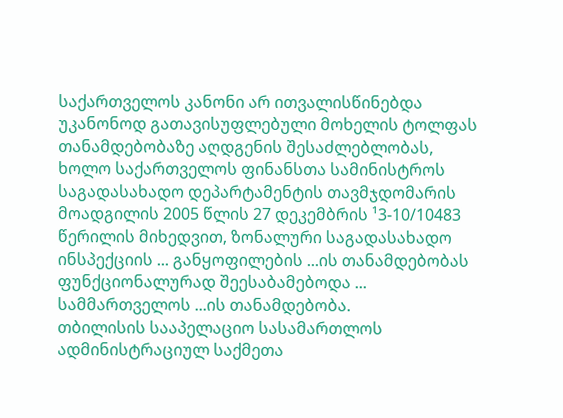საქართველოს კანონი არ ითვალისწინებდა უკანონოდ გათავისუფლებული მოხელის ტოლფას თანამდებობაზე აღდგენის შესაძლებლობას, ხოლო საქართველოს ფინანსთა სამინისტროს საგადასახადო დეპარტამენტის თავმჯდომარის მოადგილის 2005 წლის 27 დეკემბრის ¹3-10/10483 წერილის მიხედვით, ზონალური საგადასახადო ინსპექციის ... განყოფილების ...ის თანამდებობას ფუნქციონალურად შეესაბამებოდა ... სამმართველოს ...ის თანამდებობა.
თბილისის სააპელაციო სასამართლოს ადმინისტრაციულ საქმეთა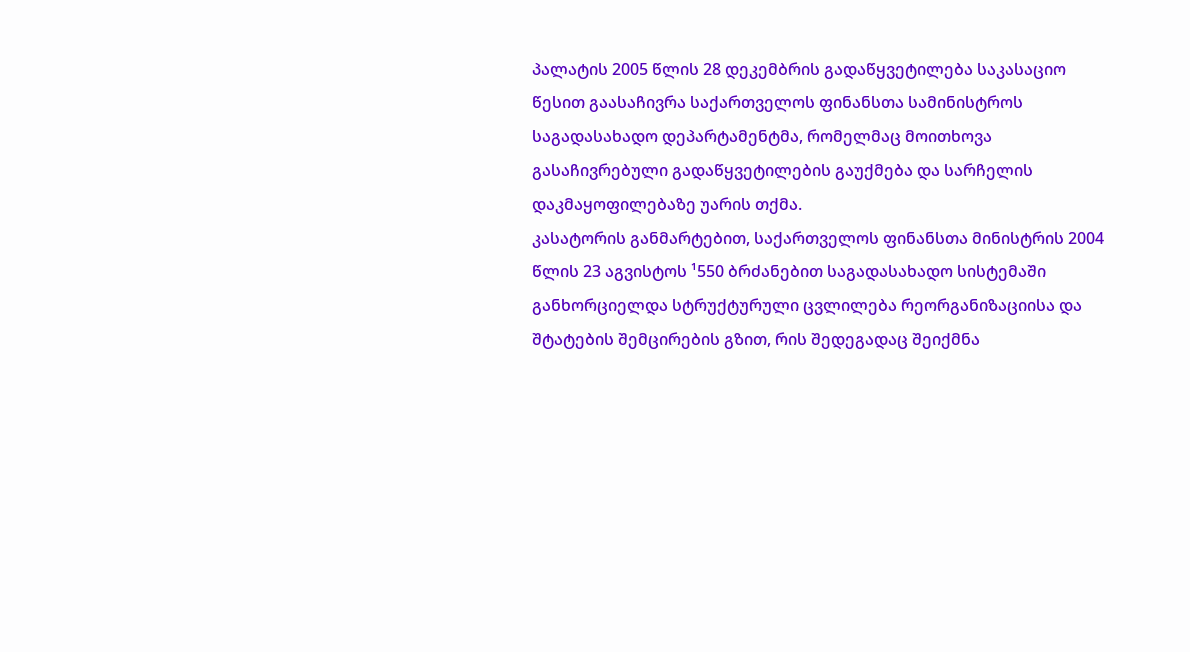პალატის 2005 წლის 28 დეკემბრის გადაწყვეტილება საკასაციო წესით გაასაჩივრა საქართველოს ფინანსთა სამინისტროს საგადასახადო დეპარტამენტმა, რომელმაც მოითხოვა გასაჩივრებული გადაწყვეტილების გაუქმება და სარჩელის დაკმაყოფილებაზე უარის თქმა.
კასატორის განმარტებით, საქართველოს ფინანსთა მინისტრის 2004 წლის 23 აგვისტოს ¹550 ბრძანებით საგადასახადო სისტემაში განხორციელდა სტრუქტურული ცვლილება რეორგანიზაციისა და შტატების შემცირების გზით, რის შედეგადაც შეიქმნა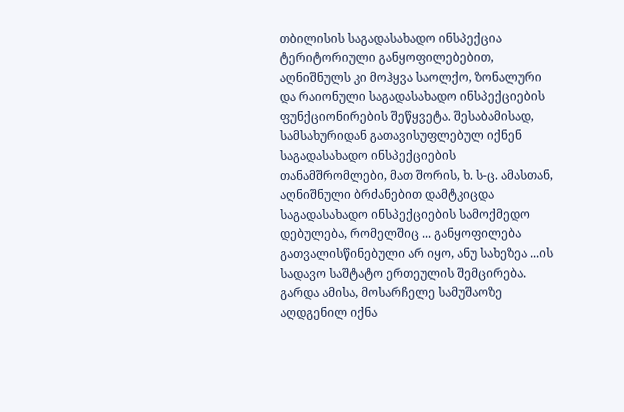თბილისის საგადასახადო ინსპექცია ტერიტორიული განყოფილებებით, აღნიშნულს კი მოჰყვა საოლქო, ზონალური და რაიონული საგადასახადო ინსპექციების ფუნქციონირების შეწყვეტა. შესაბამისად, სამსახურიდან გათავისუფლებულ იქნენ საგადასახადო ინსპექციების თანამშრომლები, მათ შორის, ხ. ს-ც. ამასთან, აღნიშნული ბრძანებით დამტკიცდა საგადასახადო ინსპექციების სამოქმედო დებულება, რომელშიც ... განყოფილება გათვალისწინებული არ იყო, ანუ სახეზეა ...ის სადავო საშტატო ერთეულის შემცირება. გარდა ამისა, მოსარჩელე სამუშაოზე აღდგენილ იქნა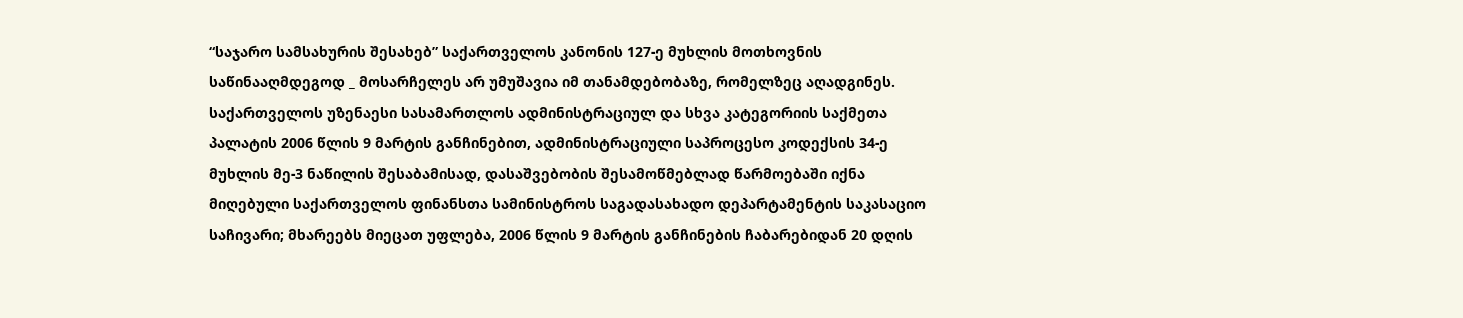“საჯარო სამსახურის შესახებ” საქართველოს კანონის 127-ე მუხლის მოთხოვნის საწინააღმდეგოდ _ მოსარჩელეს არ უმუშავია იმ თანამდებობაზე, რომელზეც აღადგინეს.
საქართველოს უზენაესი სასამართლოს ადმინისტრაციულ და სხვა კატეგორიის საქმეთა პალატის 2006 წლის 9 მარტის განჩინებით, ადმინისტრაციული საპროცესო კოდექსის 34-ე მუხლის მე-3 ნაწილის შესაბამისად, დასაშვებობის შესამოწმებლად წარმოებაში იქნა მიღებული საქართველოს ფინანსთა სამინისტროს საგადასახადო დეპარტამენტის საკასაციო საჩივარი; მხარეებს მიეცათ უფლება, 2006 წლის 9 მარტის განჩინების ჩაბარებიდან 20 დღის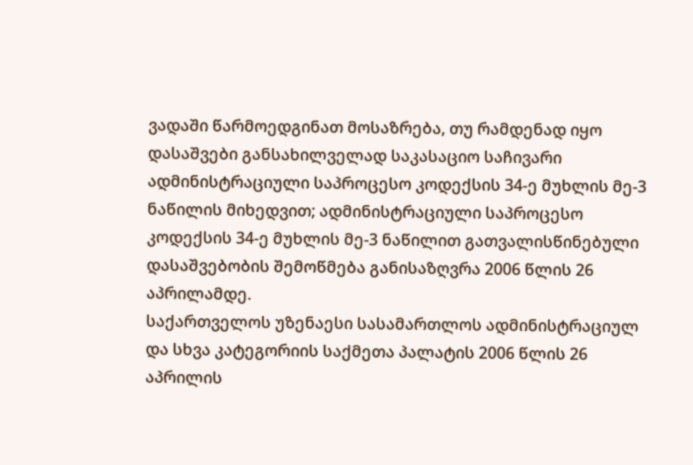ვადაში წარმოედგინათ მოსაზრება, თუ რამდენად იყო დასაშვები განსახილველად საკასაციო საჩივარი ადმინისტრაციული საპროცესო კოდექსის 34-ე მუხლის მე-3 ნაწილის მიხედვით; ადმინისტრაციული საპროცესო კოდექსის 34-ე მუხლის მე-3 ნაწილით გათვალისწინებული დასაშვებობის შემოწმება განისაზღვრა 2006 წლის 26 აპრილამდე.
საქართველოს უზენაესი სასამართლოს ადმინისტრაციულ და სხვა კატეგორიის საქმეთა პალატის 2006 წლის 26 აპრილის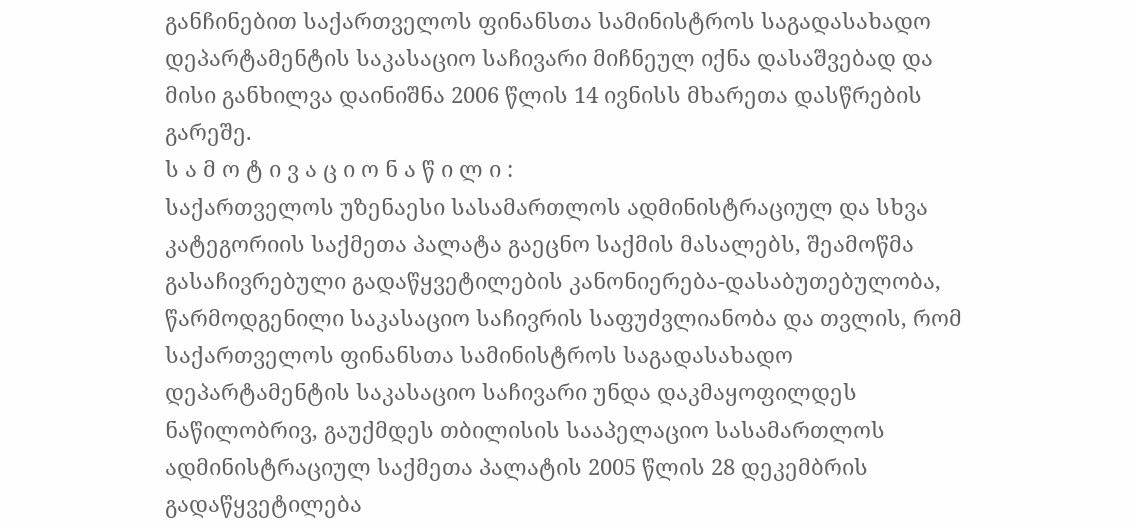განჩინებით საქართველოს ფინანსთა სამინისტროს საგადასახადო დეპარტამენტის საკასაციო საჩივარი მიჩნეულ იქნა დასაშვებად და მისი განხილვა დაინიშნა 2006 წლის 14 ივნისს მხარეთა დასწრების გარეშე.
ს ა მ ო ტ ი ვ ა ც ი ო ნ ა წ ი ლ ი :
საქართველოს უზენაესი სასამართლოს ადმინისტრაციულ და სხვა კატეგორიის საქმეთა პალატა გაეცნო საქმის მასალებს, შეამოწმა გასაჩივრებული გადაწყვეტილების კანონიერება-დასაბუთებულობა, წარმოდგენილი საკასაციო საჩივრის საფუძვლიანობა და თვლის, რომ საქართველოს ფინანსთა სამინისტროს საგადასახადო დეპარტამენტის საკასაციო საჩივარი უნდა დაკმაყოფილდეს ნაწილობრივ, გაუქმდეს თბილისის სააპელაციო სასამართლოს ადმინისტრაციულ საქმეთა პალატის 2005 წლის 28 დეკემბრის გადაწყვეტილება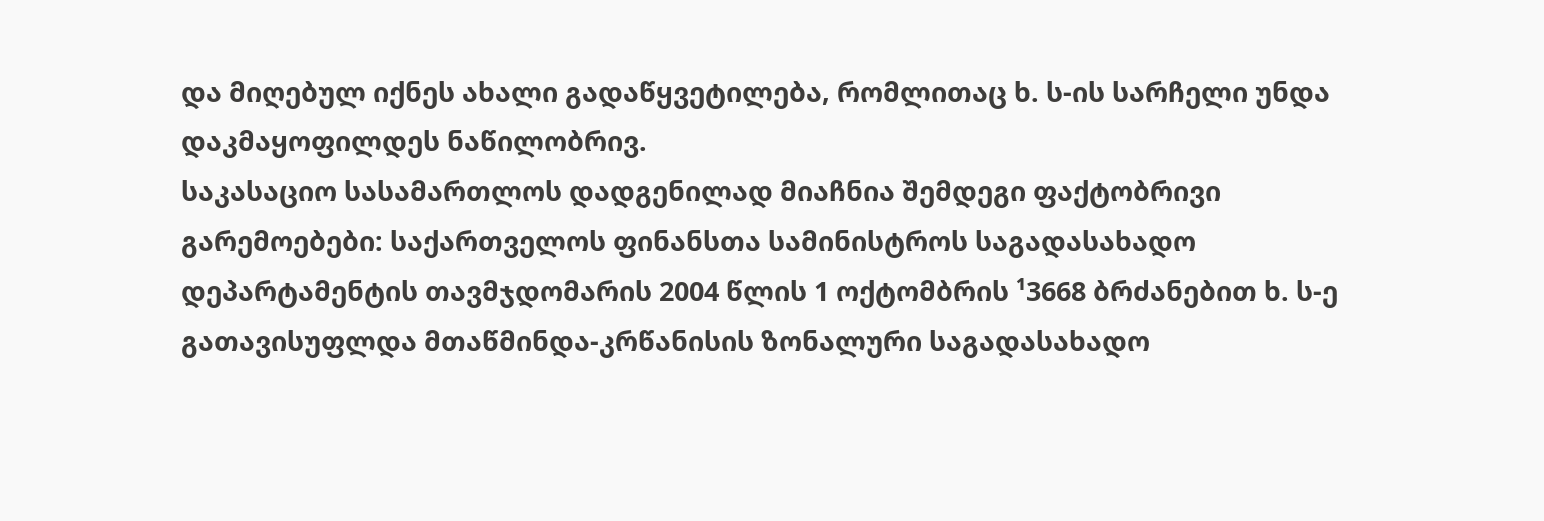და მიღებულ იქნეს ახალი გადაწყვეტილება, რომლითაც ხ. ს-ის სარჩელი უნდა დაკმაყოფილდეს ნაწილობრივ.
საკასაციო სასამართლოს დადგენილად მიაჩნია შემდეგი ფაქტობრივი გარემოებები: საქართველოს ფინანსთა სამინისტროს საგადასახადო დეპარტამენტის თავმჯდომარის 2004 წლის 1 ოქტომბრის ¹3668 ბრძანებით ხ. ს-ე გათავისუფლდა მთაწმინდა-კრწანისის ზონალური საგადასახადო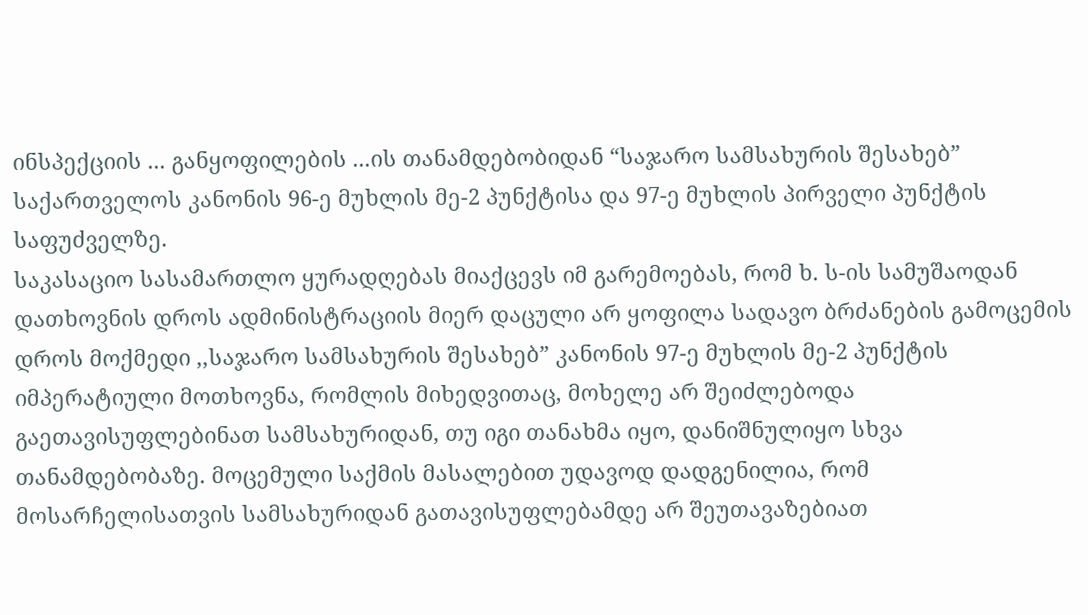ინსპექციის ... განყოფილების ...ის თანამდებობიდან “საჯარო სამსახურის შესახებ” საქართველოს კანონის 96-ე მუხლის მე-2 პუნქტისა და 97-ე მუხლის პირველი პუნქტის საფუძველზე.
საკასაციო სასამართლო ყურადღებას მიაქცევს იმ გარემოებას, რომ ხ. ს-ის სამუშაოდან დათხოვნის დროს ადმინისტრაციის მიერ დაცული არ ყოფილა სადავო ბრძანების გამოცემის დროს მოქმედი ,,საჯარო სამსახურის შესახებ” კანონის 97-ე მუხლის მე-2 პუნქტის იმპერატიული მოთხოვნა, რომლის მიხედვითაც, მოხელე არ შეიძლებოდა გაეთავისუფლებინათ სამსახურიდან, თუ იგი თანახმა იყო, დანიშნულიყო სხვა თანამდებობაზე. მოცემული საქმის მასალებით უდავოდ დადგენილია, რომ მოსარჩელისათვის სამსახურიდან გათავისუფლებამდე არ შეუთავაზებიათ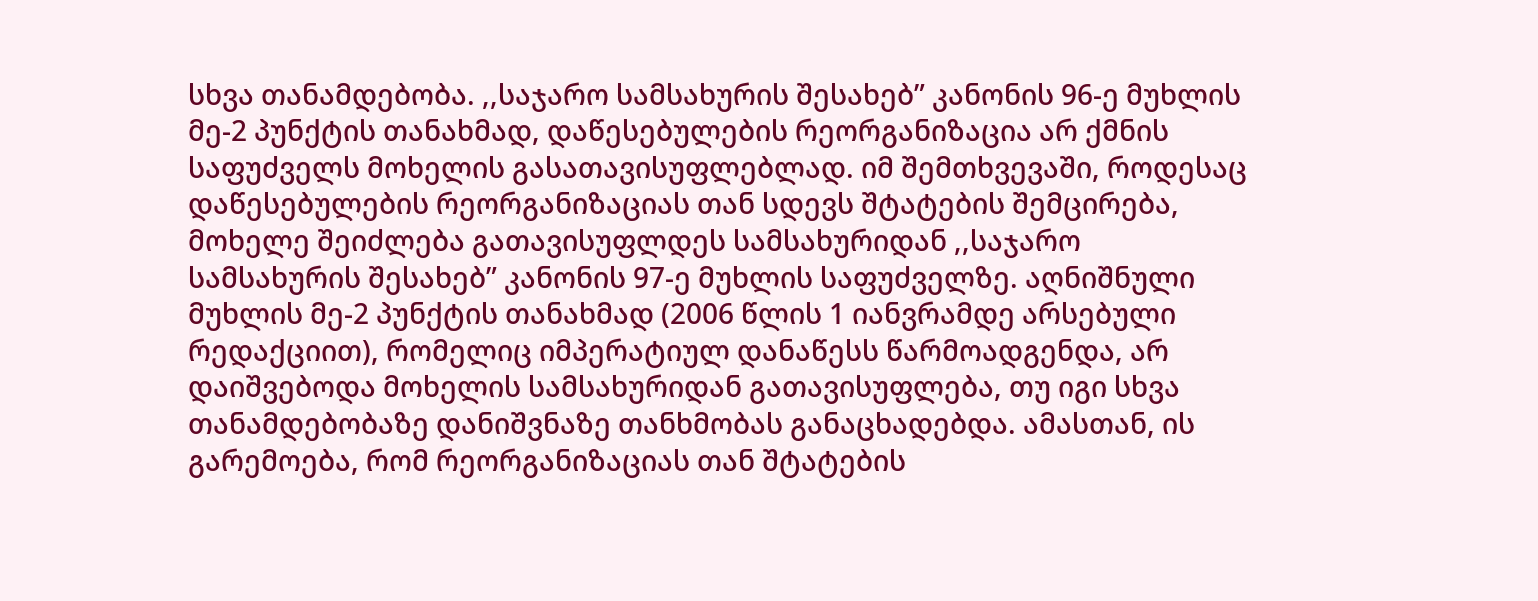სხვა თანამდებობა. ,,საჯარო სამსახურის შესახებ” კანონის 96-ე მუხლის მე-2 პუნქტის თანახმად, დაწესებულების რეორგანიზაცია არ ქმნის საფუძველს მოხელის გასათავისუფლებლად. იმ შემთხვევაში, როდესაც დაწესებულების რეორგანიზაციას თან სდევს შტატების შემცირება, მოხელე შეიძლება გათავისუფლდეს სამსახურიდან ,,საჯარო სამსახურის შესახებ” კანონის 97-ე მუხლის საფუძველზე. აღნიშნული მუხლის მე-2 პუნქტის თანახმად (2006 წლის 1 იანვრამდე არსებული რედაქციით), რომელიც იმპერატიულ დანაწესს წარმოადგენდა, არ დაიშვებოდა მოხელის სამსახურიდან გათავისუფლება, თუ იგი სხვა თანამდებობაზე დანიშვნაზე თანხმობას განაცხადებდა. ამასთან, ის გარემოება, რომ რეორგანიზაციას თან შტატების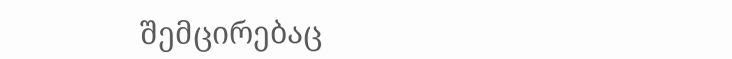შემცირებაც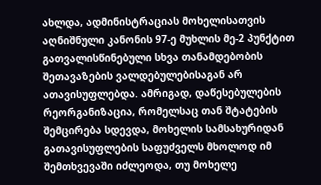ახლდა, ადმინისტრაციას მოხელისათვის აღნიშნული კანონის 97-ე მუხლის მე-2 პუნქტით გათვალისწინებული სხვა თანამდებობის შეთავაზების ვალდებულებისაგან არ ათავისუფლებდა. ამრიგად, დაწესებულების რეორგანიზაცია, რომელსაც თან შტატების შემცირება სდევდა, მოხელის სამსახურიდან გათავისუფლების საფუძველს მხოლოდ იმ შემთხვევაში იძლეოდა, თუ მოხელე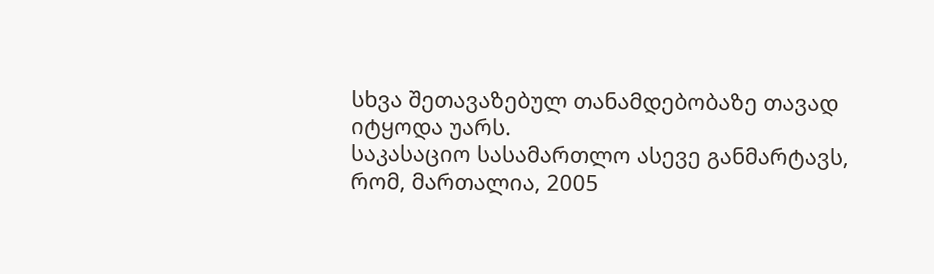სხვა შეთავაზებულ თანამდებობაზე თავად იტყოდა უარს.
საკასაციო სასამართლო ასევე განმარტავს, რომ, მართალია, 2005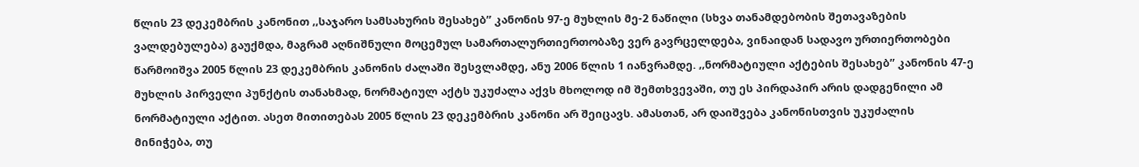წლის 23 დეკემბრის კანონით ,,საჯარო სამსახურის შესახებ” კანონის 97-ე მუხლის მე-2 ნაწილი (სხვა თანამდებობის შეთავაზების ვალდებულება) გაუქმდა, მაგრამ აღნიშნული მოცემულ სამართალურთიერთობაზე ვერ გავრცელდება, ვინაიდან სადავო ურთიერთობები წარმოიშვა 2005 წლის 23 დეკემბრის კანონის ძალაში შესვლამდე, ანუ 2006 წლის 1 იანვრამდე. ,,ნორმატიული აქტების შესახებ” კანონის 47-ე მუხლის პირველი პუნქტის თანახმად, ნორმატიულ აქტს უკუძალა აქვს მხოლოდ იმ შემთხვევაში, თუ ეს პირდაპირ არის დადგენილი ამ ნორმატიული აქტით. ასეთ მითითებას 2005 წლის 23 დეკემბრის კანონი არ შეიცავს. ამასთან, არ დაიშვება კანონისთვის უკუძალის მინიჭება, თუ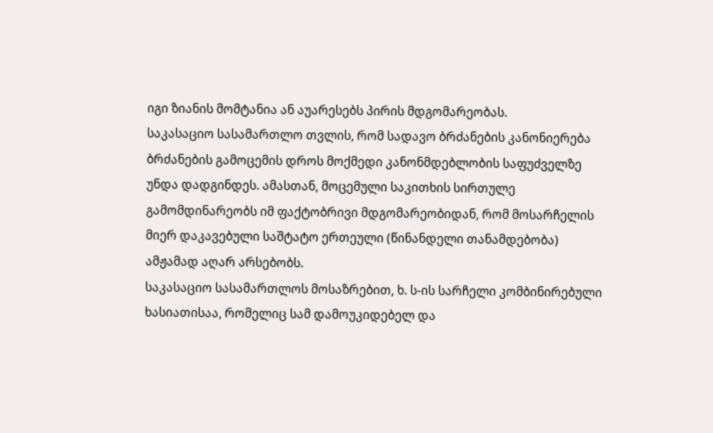იგი ზიანის მომტანია ან აუარესებს პირის მდგომარეობას.
საკასაციო სასამართლო თვლის, რომ სადავო ბრძანების კანონიერება ბრძანების გამოცემის დროს მოქმედი კანონმდებლობის საფუძველზე უნდა დადგინდეს. ამასთან, მოცემული საკითხის სირთულე გამომდინარეობს იმ ფაქტობრივი მდგომარეობიდან, რომ მოსარჩელის მიერ დაკავებული საშტატო ერთეული (წინანდელი თანამდებობა) ამჟამად აღარ არსებობს.
საკასაციო სასამართლოს მოსაზრებით, ხ. ს-ის სარჩელი კომბინირებული ხასიათისაა, რომელიც სამ დამოუკიდებელ და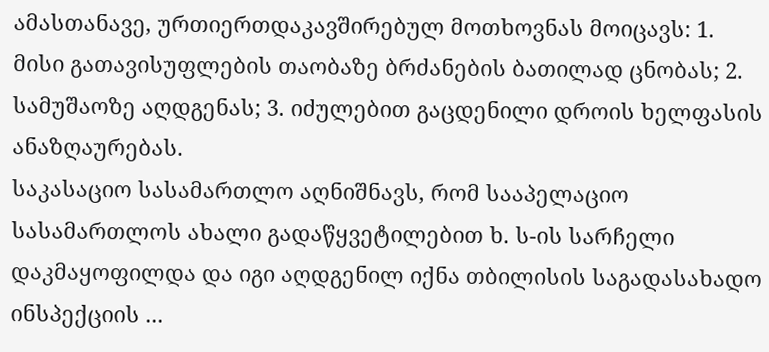ამასთანავე, ურთიერთდაკავშირებულ მოთხოვნას მოიცავს: 1. მისი გათავისუფლების თაობაზე ბრძანების ბათილად ცნობას; 2. სამუშაოზე აღდგენას; 3. იძულებით გაცდენილი დროის ხელფასის ანაზღაურებას.
საკასაციო სასამართლო აღნიშნავს, რომ სააპელაციო სასამართლოს ახალი გადაწყვეტილებით ხ. ს-ის სარჩელი დაკმაყოფილდა და იგი აღდგენილ იქნა თბილისის საგადასახადო ინსპექციის ...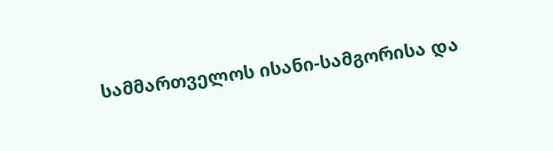სამმართველოს ისანი-სამგორისა და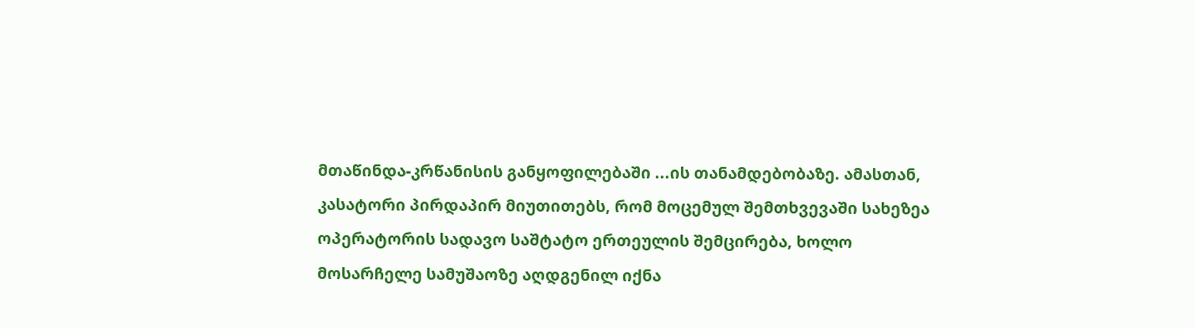მთაწინდა-კრწანისის განყოფილებაში ...ის თანამდებობაზე. ამასთან, კასატორი პირდაპირ მიუთითებს, რომ მოცემულ შემთხვევაში სახეზეა ოპერატორის სადავო საშტატო ერთეულის შემცირება, ხოლო მოსარჩელე სამუშაოზე აღდგენილ იქნა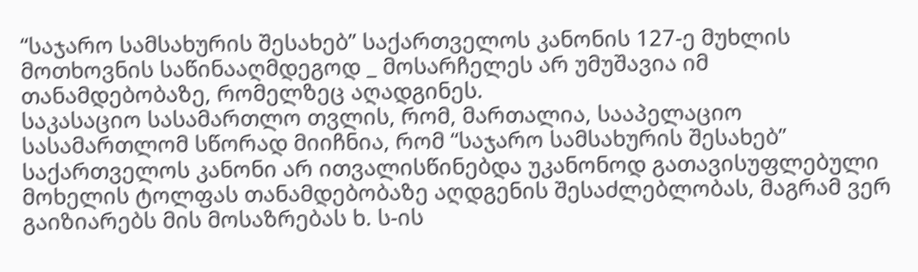“საჯარო სამსახურის შესახებ” საქართველოს კანონის 127-ე მუხლის მოთხოვნის საწინააღმდეგოდ _ მოსარჩელეს არ უმუშავია იმ თანამდებობაზე, რომელზეც აღადგინეს.
საკასაციო სასამართლო თვლის, რომ, მართალია, სააპელაციო სასამართლომ სწორად მიიჩნია, რომ “საჯარო სამსახურის შესახებ” საქართველოს კანონი არ ითვალისწინებდა უკანონოდ გათავისუფლებული მოხელის ტოლფას თანამდებობაზე აღდგენის შესაძლებლობას, მაგრამ ვერ გაიზიარებს მის მოსაზრებას ხ. ს-ის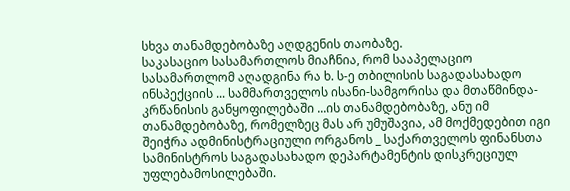სხვა თანამდებობაზე აღდგენის თაობაზე.
საკასაციო სასამართლოს მიაჩნია, რომ სააპელაციო სასამართლომ აღადგინა რა ხ. ს-ე თბილისის საგადასახადო ინსპექციის ... სამმართველოს ისანი-სამგორისა და მთაწმინდა-კრწანისის განყოფილებაში ...ის თანამდებობაზე, ანუ იმ თანამდებობაზე, რომელზეც მას არ უმუშავია, ამ მოქმედებით იგი შეიჭრა ადმინისტრაციული ორგანოს _ საქართველოს ფინანსთა სამინისტროს საგადასახადო დეპარტამენტის დისკრეციულ უფლებამოსილებაში.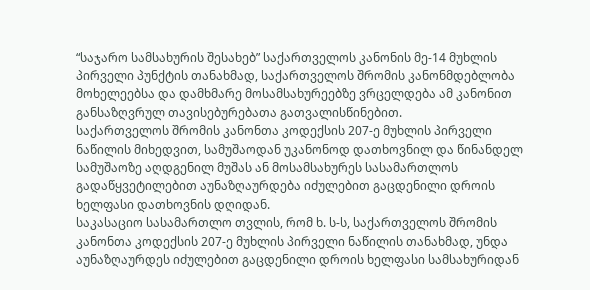“საჯარო სამსახურის შესახებ” საქართველოს კანონის მე-14 მუხლის პირველი პუნქტის თანახმად, საქართველოს შრომის კანონმდებლობა მოხელეებსა და დამხმარე მოსამსახურეებზე ვრცელდება ამ კანონით განსაზღვრულ თავისებურებათა გათვალისწინებით.
საქართველოს შრომის კანონთა კოდექსის 207-ე მუხლის პირველი ნაწილის მიხედვით, სამუშაოდან უკანონოდ დათხოვნილ და წინანდელ სამუშაოზე აღდგენილ მუშას ან მოსამსახურეს სასამართლოს გადაწყვეტილებით აუნაზღაურდება იძულებით გაცდენილი დროის ხელფასი დათხოვნის დღიდან.
საკასაციო სასამართლო თვლის, რომ ხ. ს-ს, საქართველოს შრომის კანონთა კოდექსის 207-ე მუხლის პირველი ნაწილის თანახმად, უნდა აუნაზღაურდეს იძულებით გაცდენილი დროის ხელფასი სამსახურიდან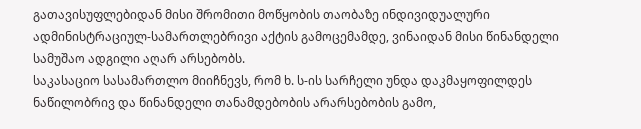გათავისუფლებიდან მისი შრომითი მოწყობის თაობაზე ინდივიდუალური ადმინისტრაციულ-სამართლებრივი აქტის გამოცემამდე, ვინაიდან მისი წინანდელი სამუშაო ადგილი აღარ არსებობს.
საკასაციო სასამართლო მიიჩნევს, რომ ხ. ს-ის სარჩელი უნდა დაკმაყოფილდეს ნაწილობრივ და წინანდელი თანამდებობის არარსებობის გამო,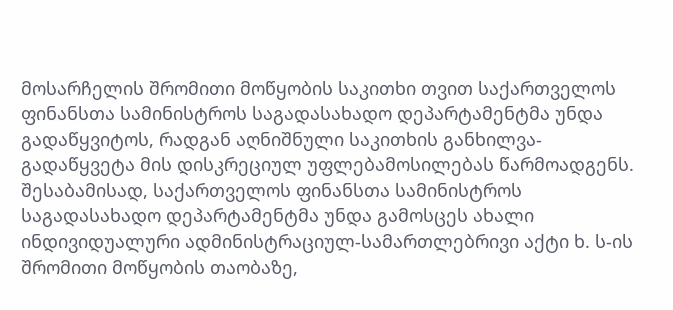მოსარჩელის შრომითი მოწყობის საკითხი თვით საქართველოს ფინანსთა სამინისტროს საგადასახადო დეპარტამენტმა უნდა გადაწყვიტოს, რადგან აღნიშნული საკითხის განხილვა-გადაწყვეტა მის დისკრეციულ უფლებამოსილებას წარმოადგენს. შესაბამისად, საქართველოს ფინანსთა სამინისტროს საგადასახადო დეპარტამენტმა უნდა გამოსცეს ახალი ინდივიდუალური ადმინისტრაციულ-სამართლებრივი აქტი ხ. ს-ის შრომითი მოწყობის თაობაზე,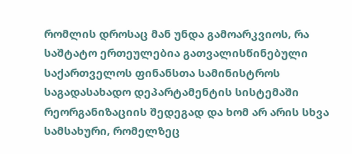რომლის დროსაც მან უნდა გამოარკვიოს, რა საშტატო ერთეულებია გათვალისწინებული საქართველოს ფინანსთა სამინისტროს საგადასახადო დეპარტამენტის სისტემაში რეორგანიზაციის შედეგად და ხომ არ არის სხვა სამსახური, რომელზეც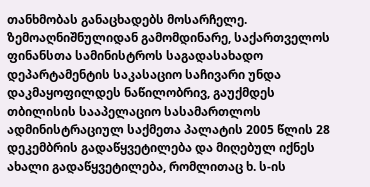თანხმობას განაცხადებს მოსარჩელე.
ზემოაღნიშნულიდან გამომდინარე, საქართველოს ფინანსთა სამინისტროს საგადასახადო დეპარტამენტის საკასაციო საჩივარი უნდა დაკმაყოფილდეს ნაწილობრივ, გაუქმდეს თბილისის სააპელაციო სასამართლოს ადმინისტრაციულ საქმეთა პალატის 2005 წლის 28 დეკემბრის გადაწყვეტილება და მიღებულ იქნეს ახალი გადაწყვეტილება, რომლითაც ხ. ს-ის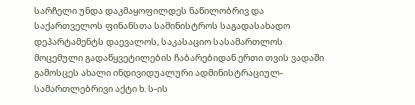სარჩელი უნდა დაკმაყოფილდეს ნაწილობრივ და საქართველოს ფინანსთა სამინისტროს საგადასახადო დეპარტამენტს დაევალოს, საკასაციო სასამართლოს მოცემული გადაწყვეტილების ჩაბარებიდან ერთი თვის ვადაში გამოსცეს ახალი ინდივიდუალური ადმინისტრაციულ-სამართლებრივი აქტი ხ. ს-ის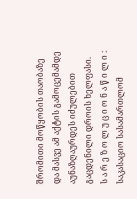შრომითი მოწყობის თაობაზე და მასვე ამ აქტის გამოცემამდე აუნაზღაურდეს იძულებით გაცდენილი დროის ხელფასი.
ს ა რ ე ზ ო ლ უ ც ი ო ნ ა წ ი ლ ი :
საკასაციო სასამართლომ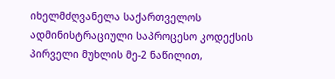იხელმძღვანელა საქართველოს ადმინისტრაციული საპროცესო კოდექსის პირველი მუხლის მე-2 ნაწილით,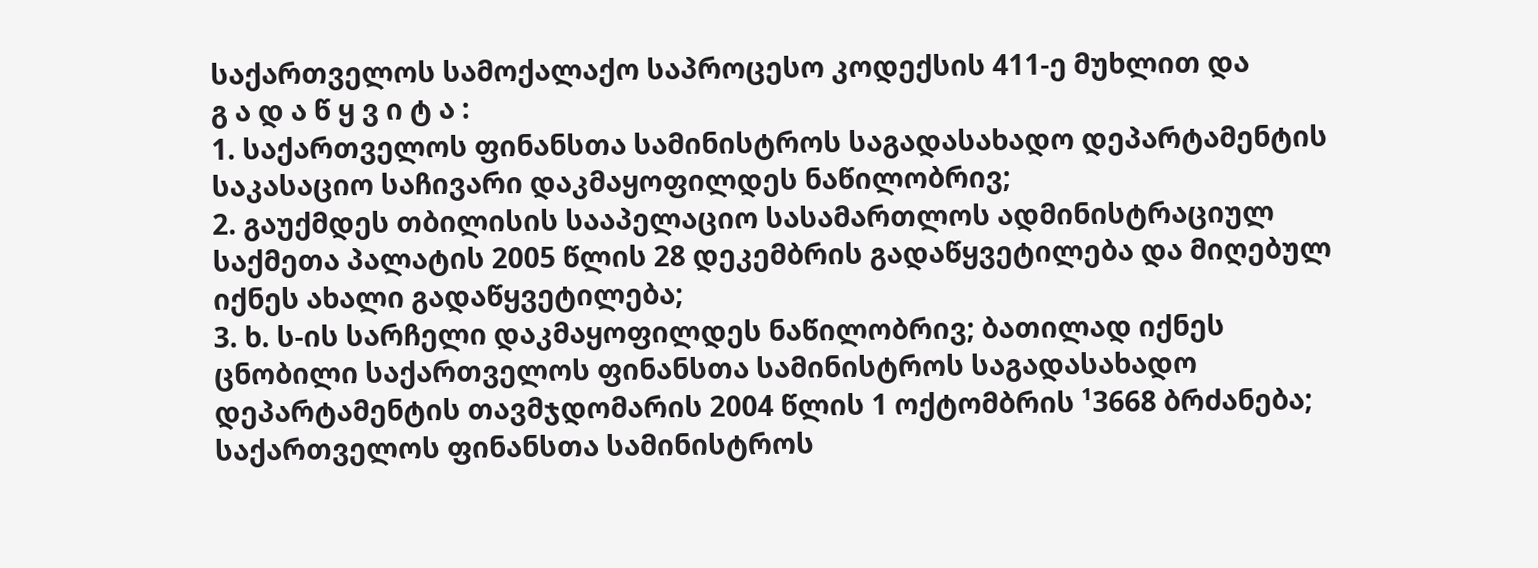საქართველოს სამოქალაქო საპროცესო კოდექსის 411-ე მუხლით და
გ ა დ ა წ ყ ვ ი ტ ა :
1. საქართველოს ფინანსთა სამინისტროს საგადასახადო დეპარტამენტის საკასაციო საჩივარი დაკმაყოფილდეს ნაწილობრივ;
2. გაუქმდეს თბილისის სააპელაციო სასამართლოს ადმინისტრაციულ საქმეთა პალატის 2005 წლის 28 დეკემბრის გადაწყვეტილება და მიღებულ იქნეს ახალი გადაწყვეტილება;
3. ხ. ს-ის სარჩელი დაკმაყოფილდეს ნაწილობრივ; ბათილად იქნეს ცნობილი საქართველოს ფინანსთა სამინისტროს საგადასახადო დეპარტამენტის თავმჯდომარის 2004 წლის 1 ოქტომბრის ¹3668 ბრძანება; საქართველოს ფინანსთა სამინისტროს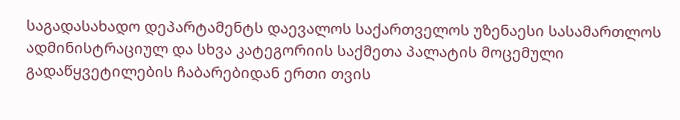საგადასახადო დეპარტამენტს დაევალოს საქართველოს უზენაესი სასამართლოს ადმინისტრაციულ და სხვა კატეგორიის საქმეთა პალატის მოცემული გადაწყვეტილების ჩაბარებიდან ერთი თვის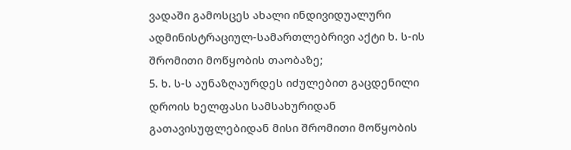ვადაში გამოსცეს ახალი ინდივიდუალური ადმინისტრაციულ-სამართლებრივი აქტი ხ. ს-ის შრომითი მოწყობის თაობაზე;
5. ხ. ს-ს აუნაზღაურდეს იძულებით გაცდენილი დროის ხელფასი სამსახურიდან გათავისუფლებიდან მისი შრომითი მოწყობის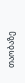თაობაზე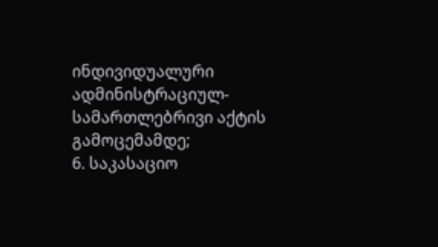ინდივიდუალური ადმინისტრაციულ-სამართლებრივი აქტის გამოცემამდე;
6. საკასაციო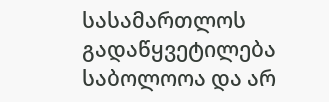სასამართლოს გადაწყვეტილება საბოლოოა და არ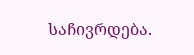საჩივრდება.